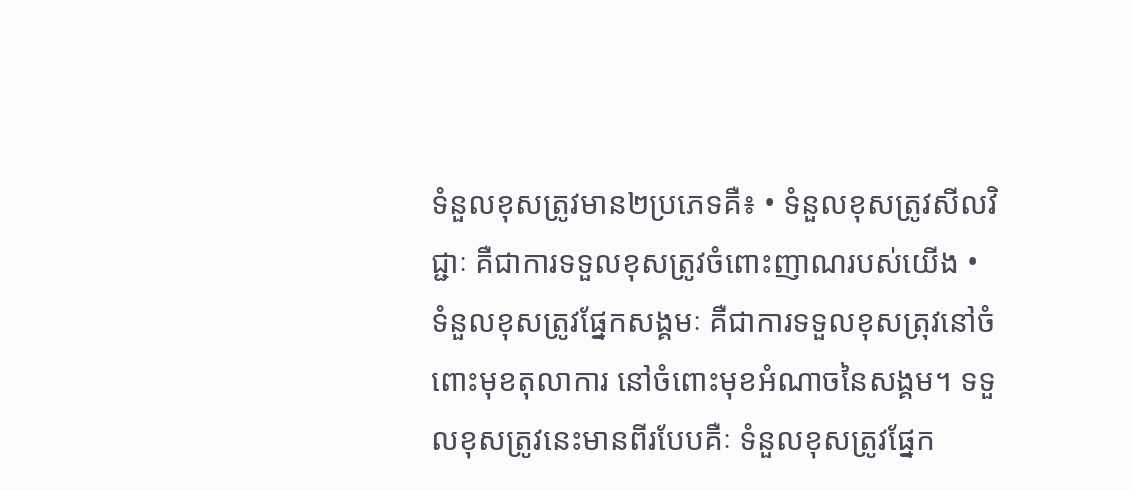ទំនួលខុសត្រូវមាន២ប្រភេទគឺ៖ • ទំនួលខុសត្រូវសីលវិជ្ជាៈ គឺជាការទទួលខុសត្រូវចំពោះញាណរបស់យើង • ទំនួលខុសត្រូវផ្នែកសង្គមៈ គឺជាការទទួលខុសត្រុវនៅចំពោះមុខតុលាការ នៅចំពោះមុខអំណាចនៃសង្គម។ ទទួលខុសត្រូវនេះមានពីរបែបគឺៈ ទំនួលខុសត្រូវផ្នែក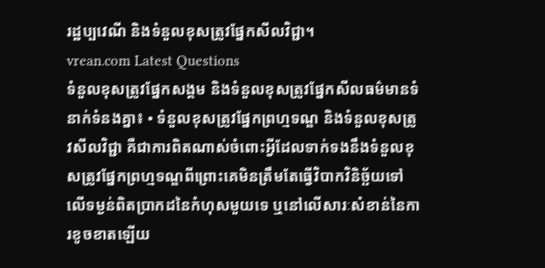រដ្ឋប្បវេណី និងទំនួលខុសត្រូវផ្នែកសីលវិជ្ជា។
vrean.com Latest Questions
ទំនួលខុសត្រូវផ្នែកសង្គម និងទំនួលខុសត្រូវផ្នែកសីលធម៌មានទំនាក់ទំនងគ្នា៖ • ទំនួលខុសត្រូវផ្នែកព្រហ្មទណ្ឌ និងទំនួលខុសត្រូវសីលវិជ្ជា គឺជាការពិតណាស់ចំពោះអ្វីដែលទាក់ទងនឹងទំនួលខុសត្រូវផ្នែកព្រហ្មទណ្ឌពីព្រោះគេមិនត្រឹមតែធ្វើវិបាកវិនិច្ឆ័យទៅលើទម្ងន់ពិតប្រាកដនៃកំហុសមួយទេ ឬនៅលើសារៈសំខាន់នៃការខូចខាតឡើយ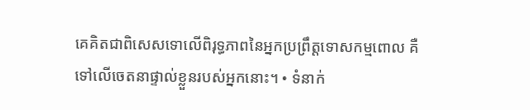គេគិតជាពិសេសទោលើពិរុទ្ធភាពនៃអ្នកប្រព្រឹត្តទោសកម្មពោល គឺទៅលើចេតនាផ្ទាល់ខ្លួនរបស់អ្នកនោះ។ • ទំនាក់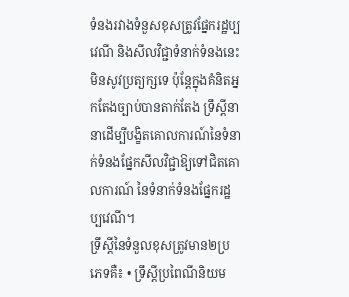ទំនងរវាងទំនួសខុសត្រូវផ្នែករដ្ឋប្បវេណី និងសីលវិជ្ជាទំនាក់ទំនងនេះមិនសូវប្រត្យក្សទេ ប៉ុន្តែក្នុងគំនិតអ្នកតែងច្បាប់បានតាក់តែង ទ្រឹស្តីនានាដើម្បីបង្ខិតគោលការណ៍នៃទំនាក់ទំនងផ្នែកសីលវិជ្ជាឱ្យទៅជិតគោលការណ៍ នៃទំនាក់ទំនងផ្នែករដ្ឋប្បវេណី។
ទ្រឹស្តីនៃទំនួលខុសត្រូវមាន២ប្រភេទគឺ៖ • ទ្រឹស្តីប្រពៃណីនិយម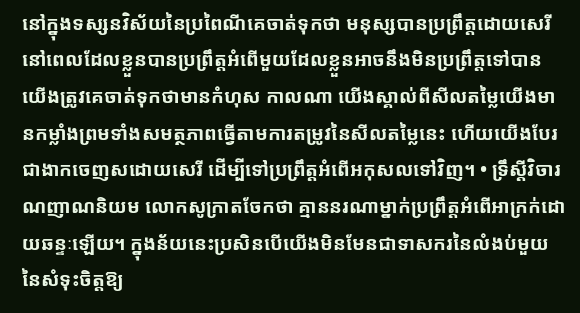នៅក្នុងទស្សនវិស័យនៃប្រពៃណីគេចាត់ទុកថា មនុស្សបានប្រព្រឹត្ដដោយសេរី នៅពេលដែលខ្លួនបានប្រព្រឹត្តអំពើមួយដែលខ្លួនអាចនឹងមិនប្រព្រឹត្តទៅបាន យើងត្រូវគេចាត់ទុកថាមានកំហុស កាលណា យើងស្គាល់ពីសីលតម្លៃយើងមានកម្លាំងព្រមទាំងសមត្ថភាពធ្វើតាមការតម្រូវនៃសីលតម្លៃនេះ ហើយយើងបែរជាងាកចេញសដោយសេរី ដើម្បីទៅប្រព្រឹត្តអំពើអកុសលទៅវិញ។ • ទ្រឹស្តីវិចារណញាណនិយម លោកសូក្រាតចែកថា គ្មាននរណាម្នាក់ប្រព្រឹត្តអំពើអាក្រក់ដោយឆន្ទៈឡើយ។ ក្នុងន័យនេះប្រសិនបើយើងមិនមែនជាទាសករនៃលំងប់មួយនៃសំទុះចិត្តឱ្យ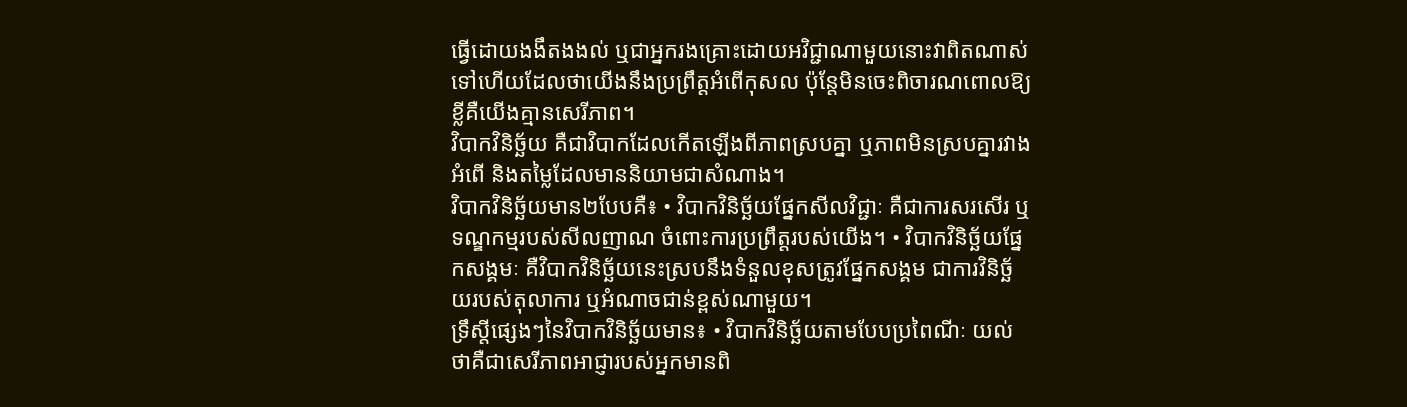ធ្វើដោយងងឹតងងល់ ឬជាអ្នករងគ្រោះដោយអវិជ្ជាណាមួយនោះវាពិតណាស់ទៅហើយដែលថាយើងនឹងប្រព្រឹត្តអំពើកុសល ប៉ុន្តែមិនចេះពិចារណពោលឱ្យខ្លីគឺយើងគ្មានសេរីភាព។
វិបាកវិនិច្ឆ័យ គឺជាវិបាកដែលកើតឡើងពីភាពស្របគ្នា ឬភាពមិនស្របគ្នារវាងអំពើ និងតម្លៃដែលមាននិយាមជាសំណាង។
វិបាកវិនិច្ឆ័យមាន២បែបគឺ៖ • វិបាកវិនិច្ឆ័យផ្នែកសីលវិជ្ជាៈ គឺជាការសរសើរ ឬទណ្ឌកម្មរបស់សីលញាណ ចំពោះការប្រព្រឹត្តរបស់យើង។ • វិបាកវិនិច្ឆ័យផ្នែកសង្គមៈ គឺវិបាកវិនិច្ឆ័យនេះស្របនឹងទំនួលខុសត្រូវផ្នែកសង្គម ជាការវិនិច្ឆ័យរបស់តុលាការ ឬអំណាចជាន់ខ្ពស់ណាមួយ។
ទ្រឹស្តីផ្សេងៗនៃវិបាកវិនិច្ឆ័យមាន៖ • វិបាកវិនិច្ឆ័យតាមបែបប្រពៃណីៈ យល់ថាគឺជាសេរីភាពអាជ្ញារបស់អ្នកមានពិ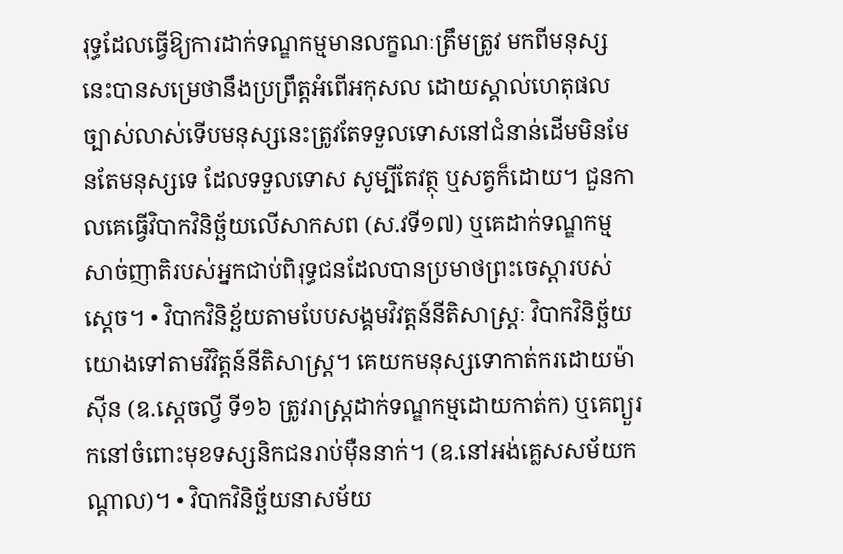រុទ្ធដែលធ្វើឱ្យការដាក់ទណ្ឌកម្មមានលក្ខណៈត្រឹមត្រូវ មកពីមនុស្សនេះបានសម្រេថានឹងប្រព្រឹត្តអំពើអកុសល ដោយស្គាល់ហេតុផលច្បាស់លាស់ទើបមនុស្សនេះត្រូវតែទទួលទោសនៅជំនាន់ដើមមិនមែនតែមនុស្សទេ ដែលទទួលទោស សូម្បីតែវត្ថុ ឬសត្វក៏ដោយ។ ជួនកាលគេធ្វើវិបាកវិនិច្ឆ័យលើសាកសព (ស.វទី១៧) ឬគេដាក់ទណ្ឌកម្មសាច់ញាតិរបស់អ្នកជាប់ពិរុទ្ធជនដែលបានប្រមាថព្រះចេស្តារបស់ស្តេច។ • វិបាកវិនិខ្ឆ័យតាមបែបសង្គមវិវត្តន៍នីតិសាស្ត្រៈ វិបាកវិនិច្ឆ័យយោងទៅតាមវិវិត្តន៍នីតិសាស្ត្រ។ គេយកមនុស្សទោកាត់ករដោយម៉ាស៊ីន (ឧ.ស្តេចល្វី ទី១៦ ត្រូវរាស្ត្រដាក់ទណ្ឌកម្មដោយកាត់ក) ឬគេព្យួរកនៅចំពោះមុខទស្សនិកជនរាប់ម៉ឺននាក់។ (ឧ.នៅអង់គ្លេសសម័យកណ្តាល)។ • វិបាកវិនិច្ឆ័យនាសម័យ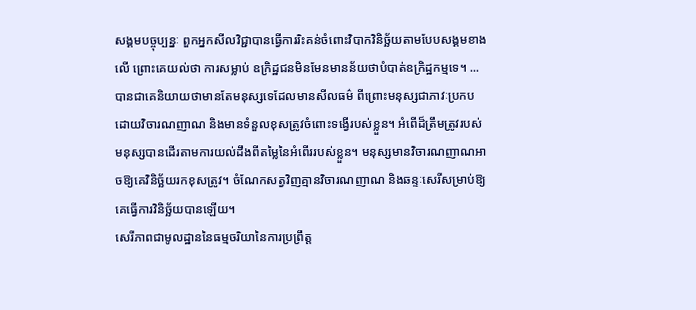សង្គមបច្ចុប្បន្នៈ ពួកអ្នកសីលវិជ្ជាបានធ្វើការរិះគន់ចំពោះវិបាកវិនិច្ឆ័យតាមបែបសង្គមខាងលើ ព្រោះគេយល់ថា ការសម្លាប់ ឧក្រិដ្ឋជនមិនមែនមានន័យថាបំបាត់ឧក្រិដ្ឋកម្មទេ។ ...
បានជាគេនិយាយថាមានតែមនុស្សទេដែលមានសីលធម៌ ពីព្រោះមនុស្សជាភាវៈប្រកបដោយវិចារណញាណ និងមានទំនួលខុសត្រូវចំពោះទង្វើរបស់ខ្លួន។ អំពើដ៏ត្រឹមត្រូវរបស់មនុស្សបានដើរតាមការយល់ដឹងពីតម្លៃនៃអំពើររបស់ខ្លួន។ មនុស្សមានវិចារណញាណអាចឱ្យគេវិនិច្ឆ័យរកខុសត្រូវ។ ចំណែកសត្វវិញគ្មានវិចារណញាណ និងឆន្ទៈសេរីសម្រាប់ឱ្យគេធ្វើការវិនិច្ឆ័យបានឡើយ។
សេរីភាពជាមូលដ្ឋាននៃធម្មចរិយានៃការប្រព្រឹត្ត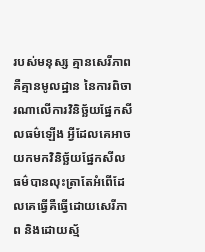របស់មនុស្ស គ្មានសេរីភាពគឺគ្មានមូលដ្ឋាន នៃការពិចារណាលើការវិនិច្ឆ័យផ្នែកសីលធម៌ឡើង អ្វីដែលគេអាចយកមកវិនិច្ឆ័យផ្នែកសីលធម៌បានលុះត្រាតែអំពើដែលគេធ្វើគឺធ្វើដោយសេរីភាព និងដោយស្ម័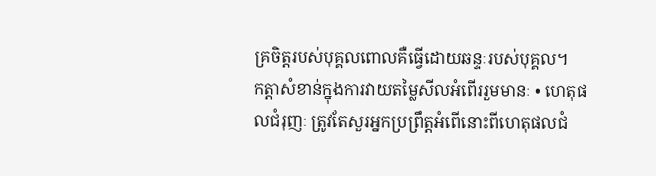គ្រចិត្តរបស់បុគ្គលពោលគឺធ្វើដោយឆន្ទៈរបស់បុគ្គល។
កត្តាសំខាន់ក្នុងការវាយតម្លៃសីលអំពើររួមមានៈ • ហេតុផលជំរុញៈ ត្រូវតែសួរអ្នកប្រព្រឹត្តអំពើនោះពីហេតុផលជំ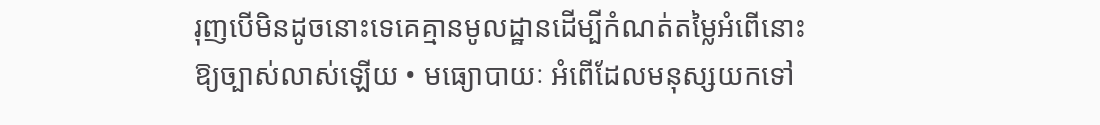រុញបើមិនដូចនោះទេគេគ្មានមូលដ្ឋានដើម្បីកំណត់តម្លៃអំពើនោះឱ្យច្បាស់លាស់ឡើយ • មធ្យោបាយៈ អំពើដែលមនុស្សយកទៅ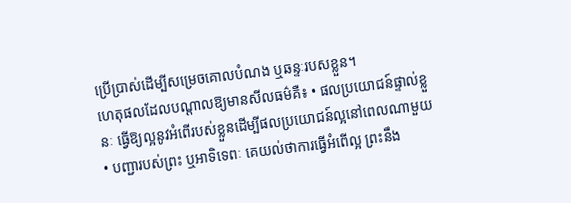ប្រើប្រាស់ដើម្បីសម្រេចគោលបំណង ឬឆន្ទៈរបសខ្លួន។
ហេតុផលដែលបណ្តាលឱ្យមានសីលធម៌គឺ៖ • ផលប្រយោជន៍ផ្ទាល់ខ្លួនៈ ធ្វើឱ្យល្អនូវអំពើរបស់ខ្លួនដើម្បីផលប្រយោជន៍ល្អនៅពេលណាមួយ • បញ្ជារបស់ព្រះ ឬអាទិទេពៈ គេយល់ថាការធ្វើអំពើល្អ ព្រះនឹង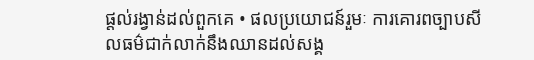ផ្តល់រង្វាន់ដល់ពួកគេ • ផលប្រយោជន៍រួមៈ ការគោរពច្បាបសីលធម៌ជាក់លាក់នឹងឈានដល់សង្គ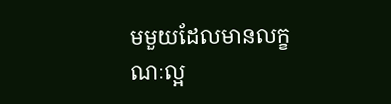មមួយដែលមានលក្ខណៈល្អ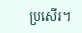ប្រសើរ។